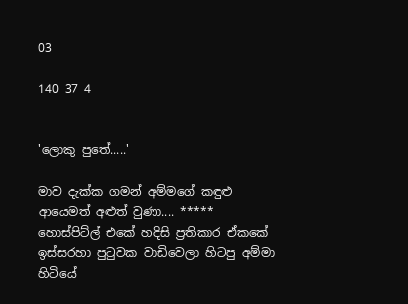03

140 37 4


'ලොකු පුතේ.....'

මාව දැක්ක ගමන් අම්මගේ කඳුළු ආයෙමත් අළුත් වුණා.... ***** හොස්පිට්ල් එකේ හදිසි ප්‍රතිකාර ඒකකේ ඉස්සරහා පුටුවක වාඩිවෙලා හිටපු අම්මා හිටියේ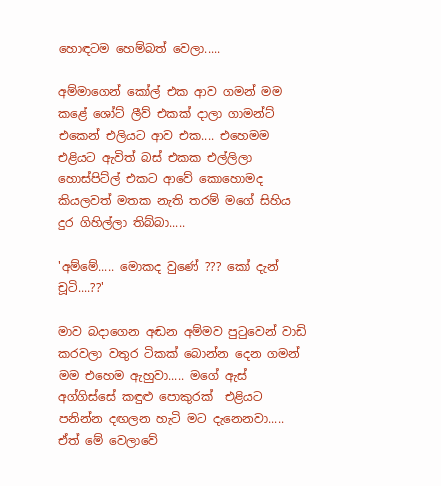හොඳටම හෙම්බත් වෙලා.....

අම්මාගෙන් කෝල් එක ආව ගමන් මම කළේ ශෝට් ලීව් එකක් දාලා ගාමන්ට් එකෙන් එලියට ආව එක.... එහෙමම එළියට ඇවිත් බස් එකක එල්ලිලා හොස්පිට්ල් එකට ආවේ කොහොමද කියලවත් මතක නැති තරම් මගේ සිහිය දුර ගිහිල්ලා තිබ්බා.....

'අම්මේ..... මොකද වුණේ ??? කෝ දැන් චූටි....??'

මාව බදාගෙන අඬන අම්මව පුටුවෙන් වාඩි කරවලා වතුර ටිකක් බොන්න දෙන ගමන් මම එහෙම ඇහුවා..... මගේ ඇස් අග්ගිස්සේ කඳුළු පොකුරක්  එළියට පනින්න දඟලන හැටි මට දැනෙනවා..... ඒත් මේ වෙලාවේ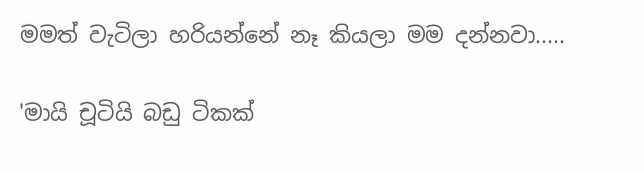මමත් වැටිලා හරියන්නේ නෑ කියලා මම දන්නවා.....

'මායි චූටියි බඩු ටිකක්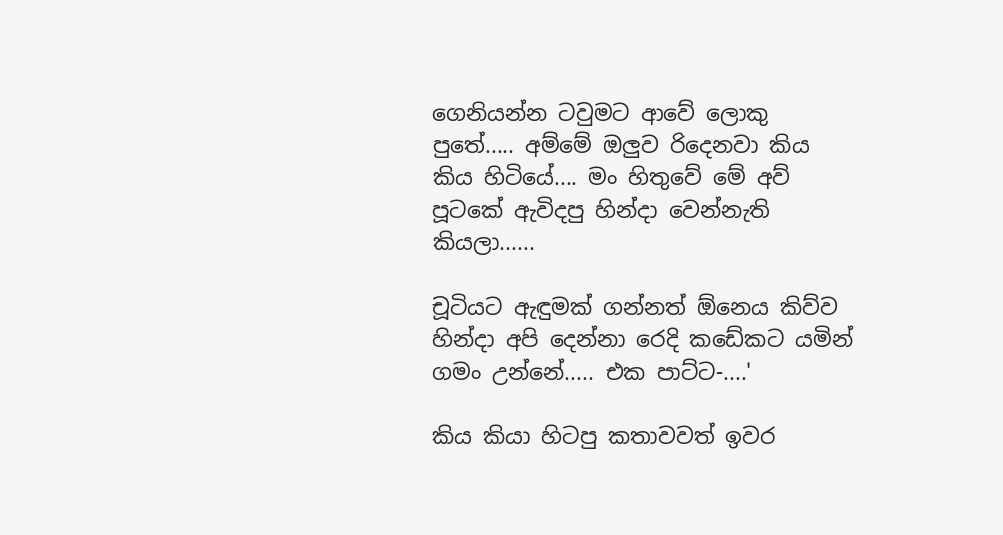ගෙනියන්න ටවුමට ආවේ ලොකු පුතේ..... අම්මේ ඔලුව රිදෙනවා කිය කිය හිටියේ.... මං හිතුවේ මේ අව් පූටකේ ඇවිදපු හින්දා වෙන්නැති කියලා......

චූටියට ඇඳුමක් ගන්නත් ඕනෙය කිව්ව හින්දා අපි දෙන්නා රෙදි කඩේකට යමින් ගමං උන්නේ..... එක පාට්ට-....'

කිය කියා හිටපු කතාවවත් ඉවර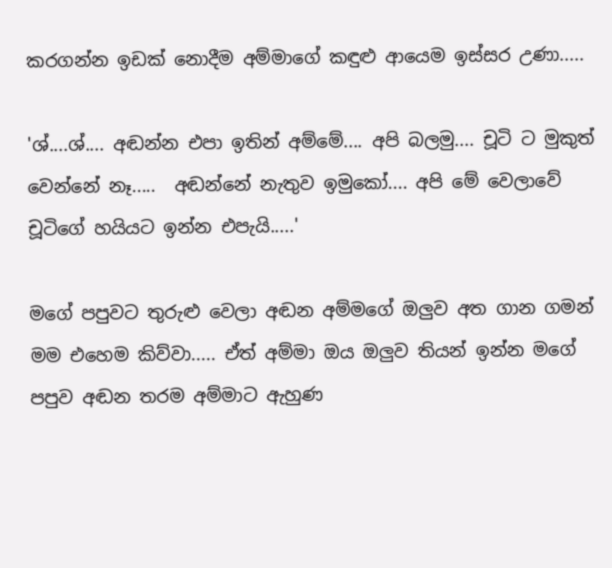කරගන්න ඉඩක් නොදීම අම්මාගේ කඳුළු ආයෙම ඉස්සර උණා.....

'ශ්....ශ්.... අඬන්න එපා ඉතින් අම්මේ.... අපි බලමු.... චූටි ට මුකුත් වෙන්නේ නෑ.....  අඬන්නේ නැතුව ඉමුකෝ.... අපි මේ වෙලාවේ චූටිගේ හයියට ඉන්න එපැයි.....'

මගේ පපුවට තුරුළු වෙලා අඬන අම්මගේ ඔලුව අත ගාන ගමන් මම එහෙම කිව්වා..... ඒත් අම්මා ඔය ඔලුව තියන් ඉන්න මගේ පපුව අඬන තරම අම්මාට ඇහුණ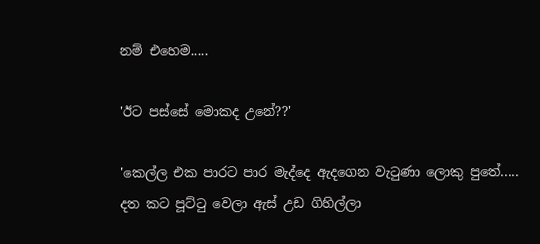නම් එහෙම.....

'ඊට පස්සේ මොකද උනේ??'

'කෙල්ල එක පාරට පාර මැද්දෙ ඇදගෙන වැටුණා ලොකු පුතේ..... දත කට පූට්ටු වෙලා ඇස් උඩ ගිහිල්ලා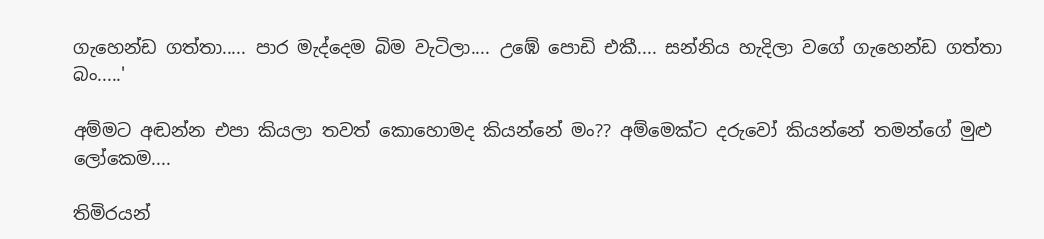ගැහෙන්ඩ ගත්තා..... පාර මැද්දෙම බිම වැටිලා.... උඹේ පොඩි එකී.... සන්නිය හැදිලා වගේ ගැහෙන්ඩ ගත්තා බං.....'

අම්මට අඬන්න එපා කියලා තවත් කොහොමද කියන්නේ මං?? අම්මෙක්ට දරුවෝ කියන්නේ තමන්ගේ මුළු ලෝකෙම....

තිමිරයන්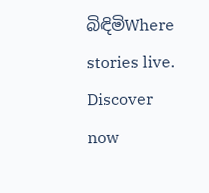බිඳිමිWhere stories live. Discover now